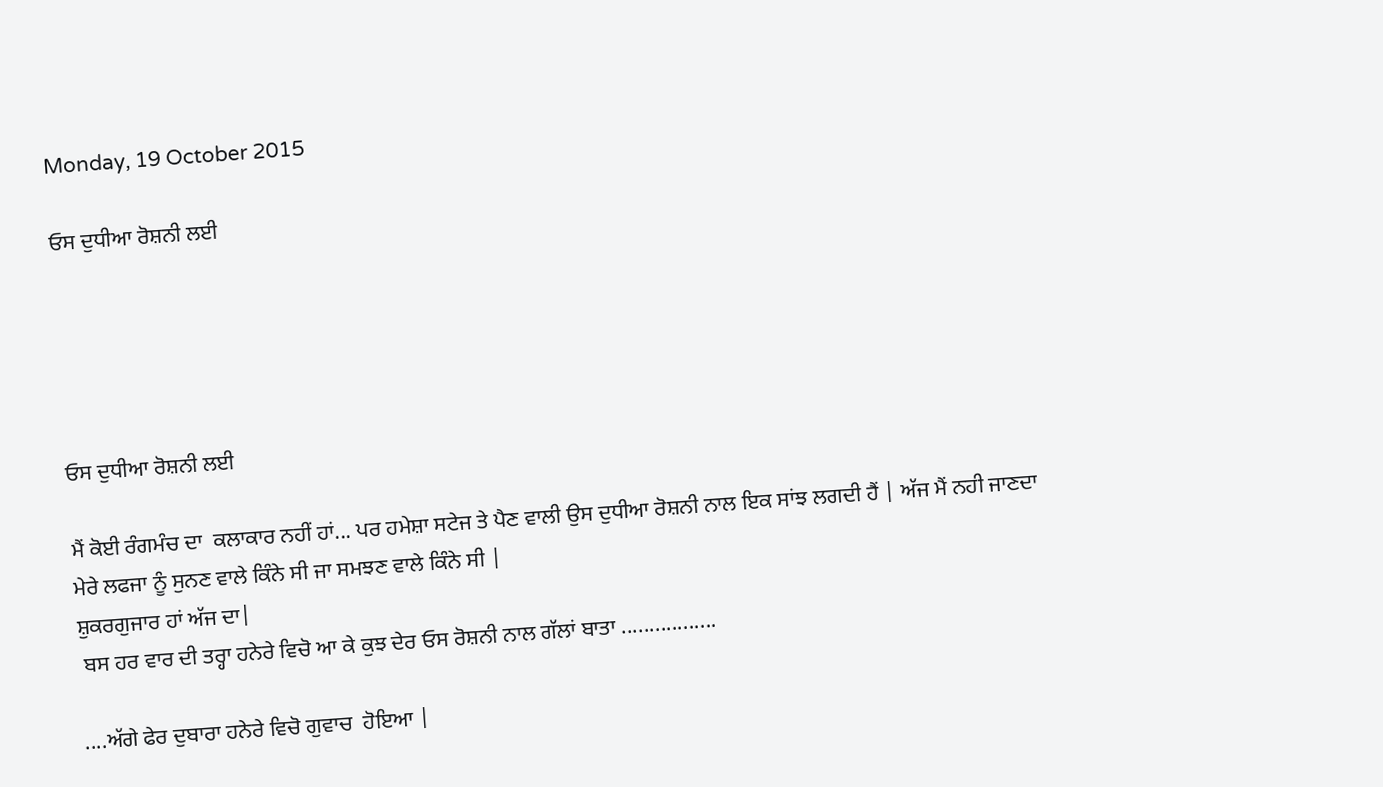Monday, 19 October 2015

ਓਸ ਦੁਧੀਆ ਰੋਸ਼ਨੀ ਲਈ





ਓਸ ਦੁਧੀਆ ਰੋਸ਼ਨੀ ਲਈ

ਮੈਂ ਕੋਈ ਰੰਗਮੰਚ ਦਾ  ਕਲਾਕਾਰ ਨਹੀਂ ਹਾਂ... ਪਰ ਹਮੇਸ਼ਾ ਸਟੇਜ ਤੇ ਪੈਣ ਵਾਲੀ ਉਸ ਦੁਧੀਆ ਰੋਸ਼ਨੀ ਨਾਲ ਇਕ ਸਾਂਝ ਲਗਦੀ ਹੈਂ | ਅੱਜ ਮੈਂ ਨਹੀ ਜਾਣਦਾ ਮੇਰੇ ਲਫਜਾ ਨੂੰ ਸੁਨਣ ਵਾਲੇ ਕਿੰਨੇ ਸੀ ਜਾ ਸਮਝਣ ਵਾਲੇ ਕਿੰਨੇ ਸੀ |
ਸ਼ੁਕਰਗੁਜਾਰ ਹਾਂ ਅੱਜ ਦਾ|
 ਬਸ ਹਰ ਵਾਰ ਦੀ ਤਰ੍ਹਾ ਹਨੇਰੇ ਵਿਚੋ ਆ ਕੇ ਕੁਝ ਦੇਰ ਓਸ ਰੋਸ਼ਨੀ ਨਾਲ ਗੱਲਾਂ ਬਾਤਾ .................

....ਅੱਗੇ ਫੇਰ ਦੁਬਾਰਾ ਹਨੇਰੇ ਵਿਚੋ ਗੁਵਾਚ  ਹੋਇਆ |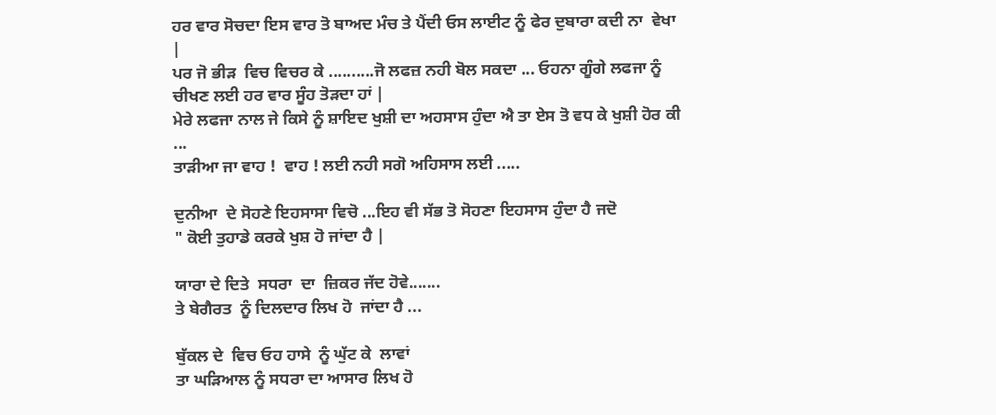ਹਰ ਵਾਰ ਸੋਚਦਾ ਇਸ ਵਾਰ ਤੋ ਬਾਅਦ ਮੰਚ ਤੇ ਪੈਂਦੀ ਓਸ ਲਾਈਟ ਨੂੰ ਫੇਰ ਦੁਬਾਰਾ ਕਦੀ ਨਾ  ਵੇਖਾ |
ਪਰ ਜੋ ਭੀੜ  ਵਿਚ ਵਿਚਰ ਕੇ ..........ਜੋ ਲਫਜ਼ ਨਹੀ ਬੋਲ ਸਕਦਾ ... ਓਹਨਾ ਗੂੰਗੇ ਲਫਜਾ ਨੂੰ ਚੀਖਣ ਲਈ ਹਰ ਵਾਰ ਸੂੰਹ ਤੋੜਦਾ ਹਾਂ |
ਮੇਰੇ ਲਫਜਾ ਨਾਲ ਜੇ ਕਿਸੇ ਨੂੰ ਸ਼ਾਇਦ ਖੁਸ਼ੀ ਦਾ ਅਹਸਾਸ ਹੁੰਦਾ ਐ ਤਾ ਏਸ ਤੋ ਵਧ ਕੇ ਖੁਸ਼ੀ ਹੋਰ ਕੀ ...
ਤਾੜੀਆ ਜਾ ਵਾਹ !  ਵਾਹ ! ਲਈ ਨਹੀ ਸਗੋ ਅਹਿਸਾਸ ਲਈ .....

ਦੁਨੀਆ  ਦੇ ਸੋਹਣੇ ਇਹਸਾਸਾ ਵਿਚੋ ...ਇਹ ਵੀ ਸੱਭ ਤੋ ਸੋਹਣਾ ਇਹਸਾਸ ਹੁੰਦਾ ਹੈ ਜਦੋ
" ਕੋਈ ਤੁਹਾਡੇ ਕਰਕੇ ਖੁਸ਼ ਹੋ ਜਾਂਦਾ ਹੈ |

ਯਾਰਾ ਦੇ ਦਿਤੇ  ਸਧਰਾ  ਦਾ  ਜ਼ਿਕਰ ਜੱਦ ਹੋਵੇ.......
ਤੇ ਬੇਗੈਰਤ  ਨੂੰ ਦਿਲਦਾਰ ਲਿਖ ਹੋ  ਜਾਂਦਾ ਹੈ ...

ਬੁੱਕਲ ਦੇ  ਵਿਚ ਓਹ ਹਾਸੇ  ਨੂੰ ਘੁੱਟ ਕੇ  ਲਾਵਾਂ
ਤਾ ਘੜਿਆਲ ਨੂੰ ਸਧਰਾ ਦਾ ਆਸਾਰ ਲਿਖ ਹੋ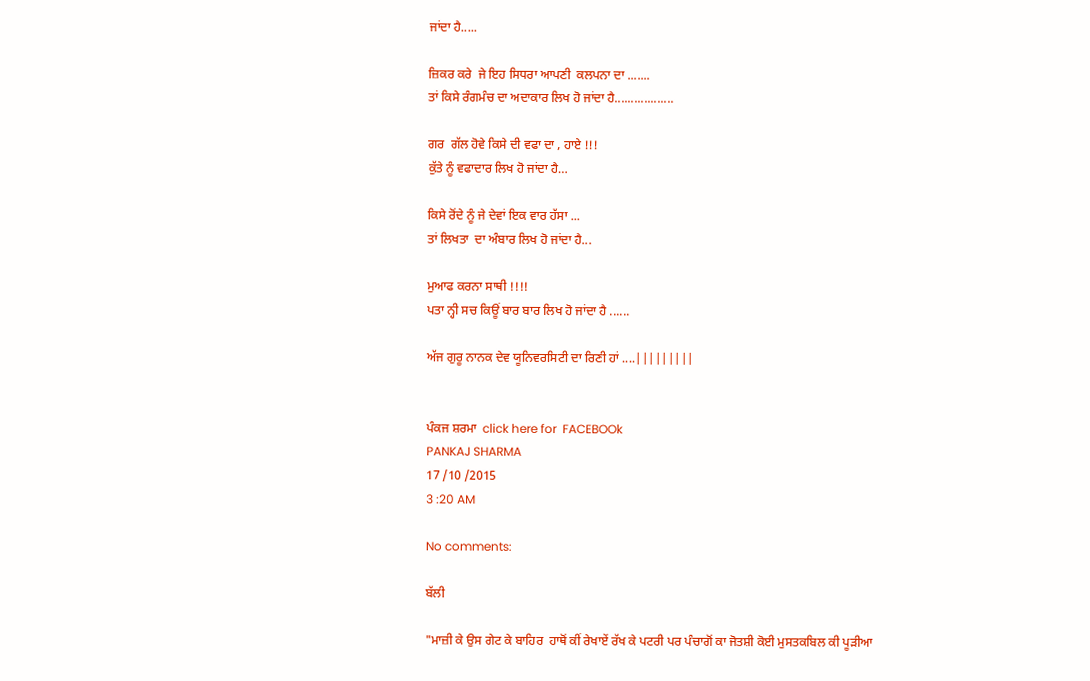ਜਾਂਦਾ ਹੈ.....

ਜ਼ਿਕਰ ਕਰੇ  ਜੇ ਇਹ ਸਿਧਰਾ ਆਪਣੀ  ਕਲਪਨਾ ਦਾ .......
ਤਾਂ ਕਿਸੇ ਰੰਗਮੰਚ ਦਾ ਅਦਾਕਾਰ ਲਿਖ ਹੋ ਜਾਂਦਾ ਹੈ..................

ਗਰ  ਗੱਲ ਹੋਵੇ ਕਿਸੇ ਦੀ ਵਫਾ ਦਾ , ਹਾਏ !!!
ਕੁੱਤੇ ਨੂੰ ਵਫਾਦਾਰ ਲਿਖ ਹੋ ਜਾਂਦਾ ਹੈ…

ਕਿਸੇ ਰੋਂਦੇ ਨੂੰ ਜੇ ਦੇਵਾਂ ਇਕ ਵਾਰ ਹੱਸਾ ...
ਤਾਂ ਲਿਖਤਾ  ਦਾ ਅੰਬਾਰ ਲਿਖ ਹੋ ਜਾਂਦਾ ਹੈ...

ਮੁਆਫ ਕਰਨਾ ਸਾਥੀ !!!!
ਪਤਾ ਨ੍ਹੀ ਸਚ ਕਿਊਂ ਬਾਰ ਬਾਰ ਲਿਖ ਹੋ ਜਾਂਦਾ ਹੈ ......

ਅੱਜ ਗੁਰੂ ਨਾਨਕ ਦੇਵ ਯੂਨਿਵਰਸਿਟੀ ਦਾ ਰਿਣੀ ਹਾਂ ....|||||||||


ਪੰਕਜ ਸ਼ਰਮਾ  click here for  FACEBOOk
PANKAJ SHARMA
17 /10 /2015
3 :20 AM

No comments:

ਬੱਲੀ

"ਮਾਜ਼ੀ ਕੇ ਉਸ ਗੇਟ ਕੇ ਬਾਹਿਰ  ਹਾਥੋਂ ਕੀਂ ਰੇਖਾਏਂ ਰੱਖ ਕੇ ਪਟਰੀ ਪਰ ਪੰਚਾਗੋਂ ਕਾ ਜੋਤਸ਼ੀ ਕੋਈ ਮੁਸਤਕਬਿਲ ਕੀ ਪੂੜੀਆ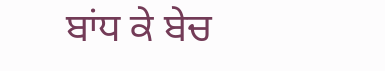ਬਾਂਧ ਕੇ ਬੇਚ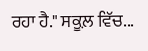ਰਹਾ ਹੈ." ਸਕੂਲ਼ ਵਿੱਚ...